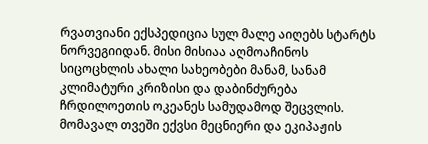რვათვიანი ექსპედიცია სულ მალე აიღებს სტარტს ნორვეგიიდან. მისი მისიაა აღმოაჩინოს სიცოცხლის ახალი სახეობები მანამ, სანამ კლიმატური კრიზისი და დაბინძურება ჩრდილოეთის ოკეანეს სამუდამოდ შეცვლის.
მომავალ თვეში ექვსი მეცნიერი და ეკიპაჟის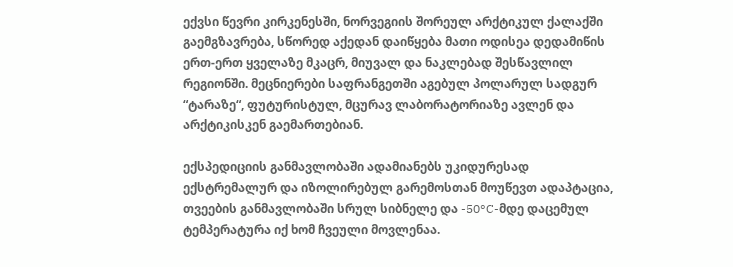ექვსი წევრი კირკენესში, ნორვეგიის შორეულ არქტიკულ ქალაქში გაემგზავრება, სწორედ აქედან დაიწყება მათი ოდისეა დედამიწის ერთ-ერთ ყველაზე მკაცრ, მიუვალ და ნაკლებად შესწავლილ რეგიონში. მეცნიერები საფრანგეთში აგებულ პოლარულ სადგურ “ტარაზე“, ფუტურისტულ, მცურავ ლაბორატორიაზე ავლენ და არქტიკისკენ გაემართებიან.

ექსპედიციის განმავლობაში ადამიანებს უკიდურესად ექსტრემალურ და იზოლირებულ გარემოსთან მოუწევთ ადაპტაცია, თვეების განმავლობაში სრულ სიბნელე და -50°C-მდე დაცემულ ტემპერატურა იქ ხომ ჩვეული მოვლენაა.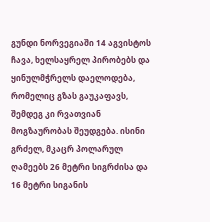გუნდი ნორვეგიაში 14 აგვისტოს ჩავა, ხელსაყრელ პირობებს და ყინულმჭრელს დაელოდება, რომელიც გზას გაუკაფავს, შემდეგ კი რვათვიან მოგზაურობას შეუდგება. ისინი გრძელ, მკაცრ პოლარულ ღამეებს 26 მეტრი სიგრძისა და 16 მეტრი სიგანის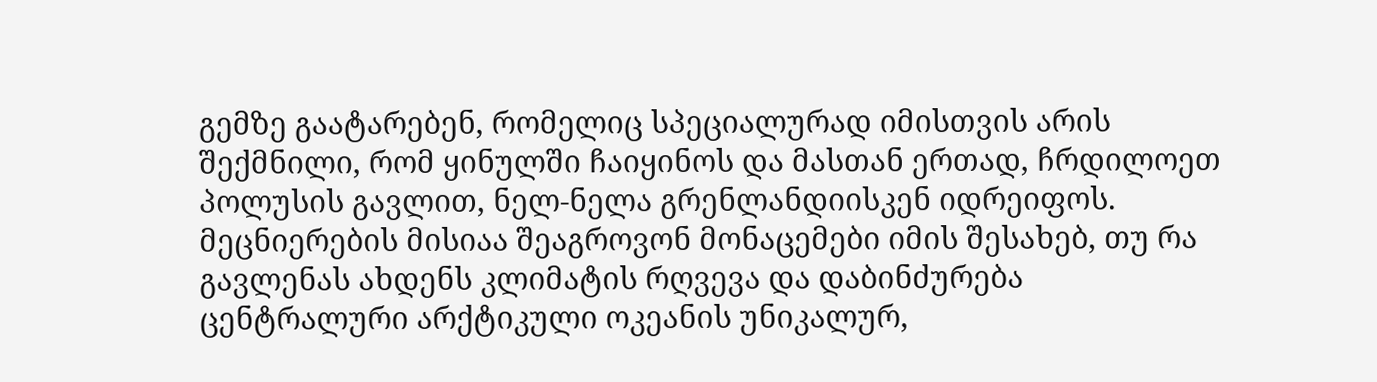გემზე გაატარებენ, რომელიც სპეციალურად იმისთვის არის შექმნილი, რომ ყინულში ჩაიყინოს და მასთან ერთად, ჩრდილოეთ პოლუსის გავლით, ნელ-ნელა გრენლანდიისკენ იდრეიფოს.
მეცნიერების მისიაა შეაგროვონ მონაცემები იმის შესახებ, თუ რა გავლენას ახდენს კლიმატის რღვევა და დაბინძურება ცენტრალური არქტიკული ოკეანის უნიკალურ,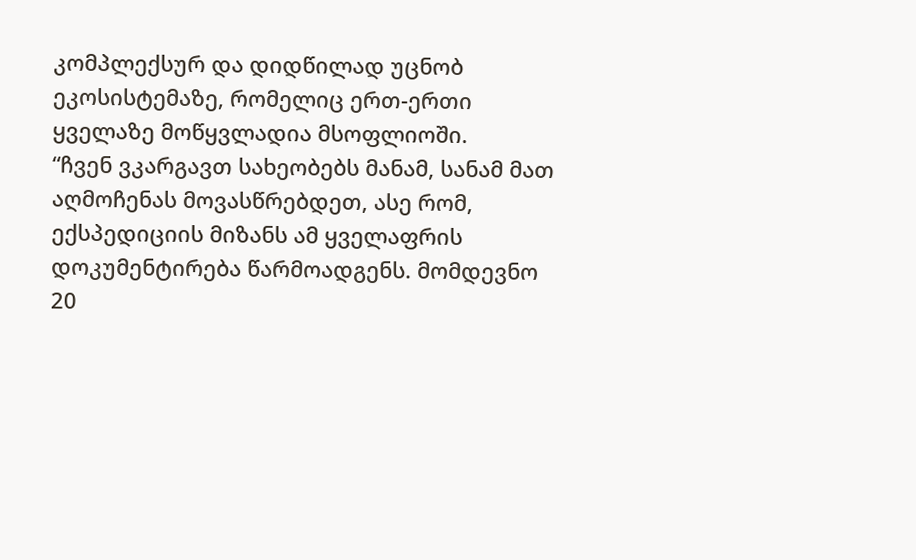კომპლექსურ და დიდწილად უცნობ ეკოსისტემაზე, რომელიც ერთ-ერთი ყველაზე მოწყვლადია მსოფლიოში.
“ჩვენ ვკარგავთ სახეობებს მანამ, სანამ მათ აღმოჩენას მოვასწრებდეთ, ასე რომ, ექსპედიციის მიზანს ამ ყველაფრის დოკუმენტირება წარმოადგენს. მომდევნო 20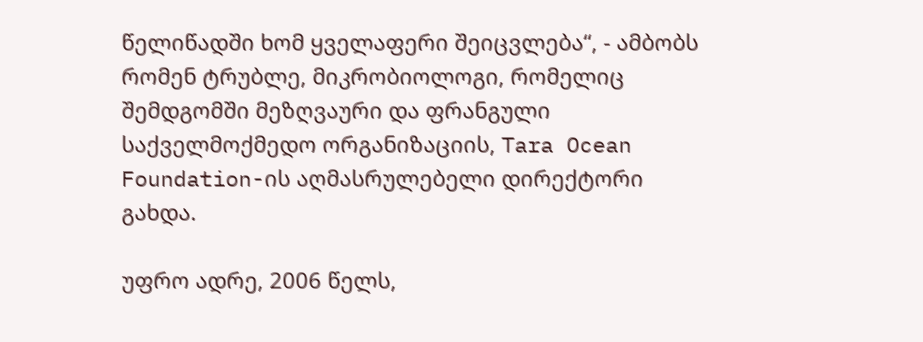წელიწადში ხომ ყველაფერი შეიცვლება“, - ამბობს რომენ ტრუბლე, მიკრობიოლოგი, რომელიც შემდგომში მეზღვაური და ფრანგული საქველმოქმედო ორგანიზაციის, Tara Ocean Foundation-ის აღმასრულებელი დირექტორი გახდა.

უფრო ადრე, 2006 წელს,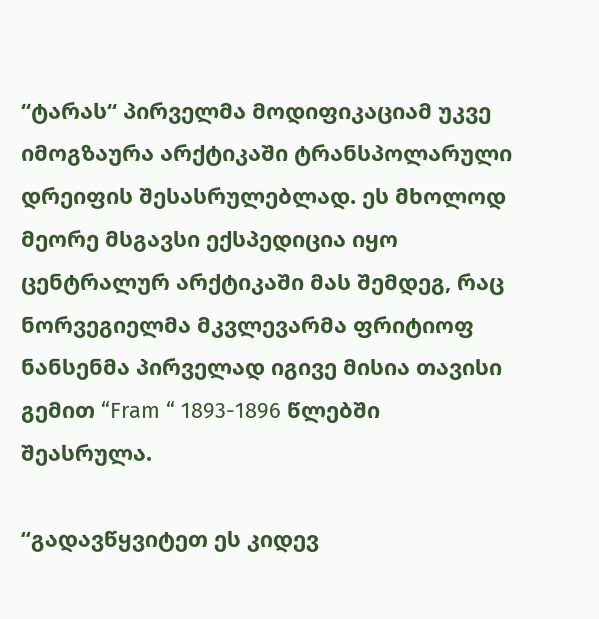“ტარას“ პირველმა მოდიფიკაციამ უკვე იმოგზაურა არქტიკაში ტრანსპოლარული დრეიფის შესასრულებლად. ეს მხოლოდ მეორე მსგავსი ექსპედიცია იყო ცენტრალურ არქტიკაში მას შემდეგ, რაც ნორვეგიელმა მკვლევარმა ფრიტიოფ ნანსენმა პირველად იგივე მისია თავისი გემით “Fram “ 1893-1896 წლებში შეასრულა.

“გადავწყვიტეთ ეს კიდევ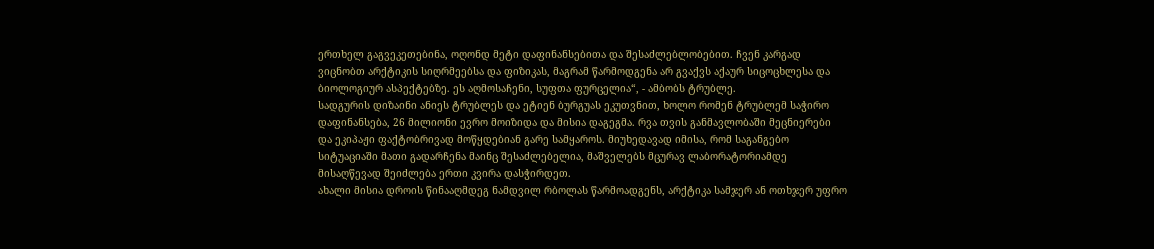ერთხელ გაგვეკეთებინა, ოღონდ მეტი დაფინანსებითა და შესაძლებლობებით. ჩვენ კარგად ვიცნობთ არქტიკის სიღრმეებსა და ფიზიკას, მაგრამ წარმოდგენა არ გვაქვს აქაურ სიცოცხლესა და ბიოლოგიურ ასპექტებზე. ეს აღმოსაჩენი, სუფთა ფურცელია“, - ამბობს ტრუბლე.
სადგურის დიზაინი ანიეს ტრუბლეს და ეტიენ ბურგუას ეკუთვნით, ხოლო რომენ ტრუბლემ საჭირო დაფინანსება, 26 მილიონი ევრო მოიზიდა და მისია დაგეგმა. რვა თვის განმავლობაში მეცნიერები და ეკიპაჟი ფაქტობრივად მოწყდებიან გარე სამყაროს. მიუხედავად იმისა, რომ საგანგებო სიტუაციაში მათი გადარჩენა მაინც შესაძლებელია, მაშველებს მცურავ ლაბორატორიამდე მისაღწევად შეიძლება ერთი კვირა დასჭირდეთ.
ახალი მისია დროის წინააღმდეგ ნამდვილ რბოლას წარმოადგენს, არქტიკა სამჯერ ან ოთხჯერ უფრო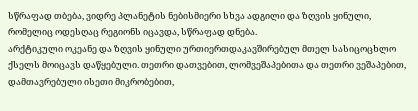სწრაფად თბება, ვიდრე პლანეტის ნებისმიერი სხვა ადგილი და ზღვის ყინული, რომელიც ოდესღაც რეგიონს იცავდა, სწრაფად დნება.
არქტიკული ოკეანე და ზღვის ყინული ურთიერთდაკავშირებულ მთელ სასიცოცხლო ქსელს მოიცავს დაწყებული. თეთრი დათვებით, ლომვეშაპებითა და თეთრი ვეშაპებით, დამთავრებული ისეთი მიკრობებით,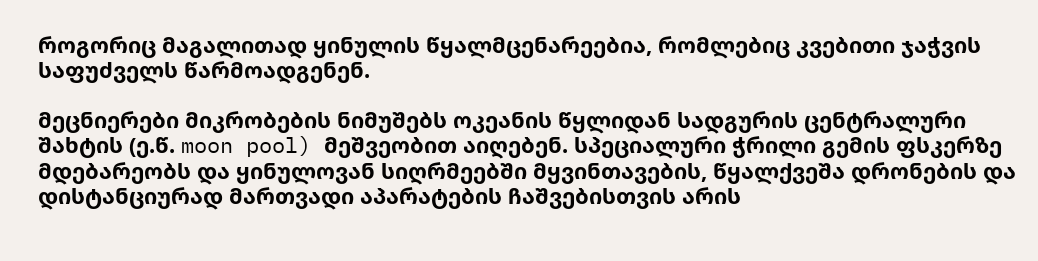როგორიც მაგალითად ყინულის წყალმცენარეებია, რომლებიც კვებითი ჯაჭვის საფუძველს წარმოადგენენ.

მეცნიერები მიკრობების ნიმუშებს ოკეანის წყლიდან სადგურის ცენტრალური შახტის (ე.წ. moon pool) მეშვეობით აიღებენ. სპეციალური ჭრილი გემის ფსკერზე მდებარეობს და ყინულოვან სიღრმეებში მყვინთავების, წყალქვეშა დრონების და დისტანციურად მართვადი აპარატების ჩაშვებისთვის არის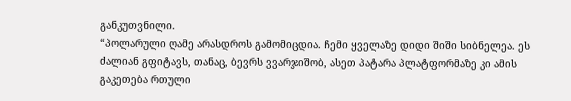განკუთვნილი.
“პოლარული ღამე არასდროს გამომიცდია. ჩემი ყველაზე დიდი შიში სიბნელეა. ეს ძალიან გფიტავს, თანაც, ბევრს ვვარჯიშობ, ასეთ პატარა პლატფორმაზე კი ამის გაკეთება რთული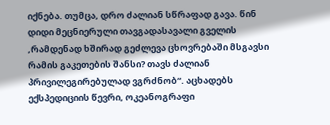იქნება. თუმცა, დრო ძალიან სწრაფად გავა. წინ დიდი მეცნიერული თავგადასავალი გველის ,რამდენად ხშირად გეძლევა ცხოვრებაში მსგავსი რამის გაკეთების შანსი? თავს ძალიან პრივილეგირებულად ვგრძნობ“. აცხადებს ექსპედიციის წევრი, ოკეანოგრაფი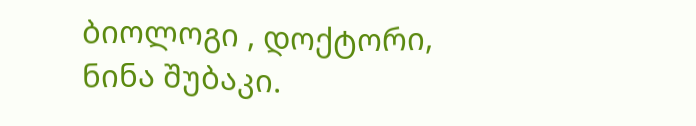ბიოლოგი , დოქტორი, ნინა შუბაკი.